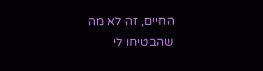החיים, זה לא מה שהבטיחו לי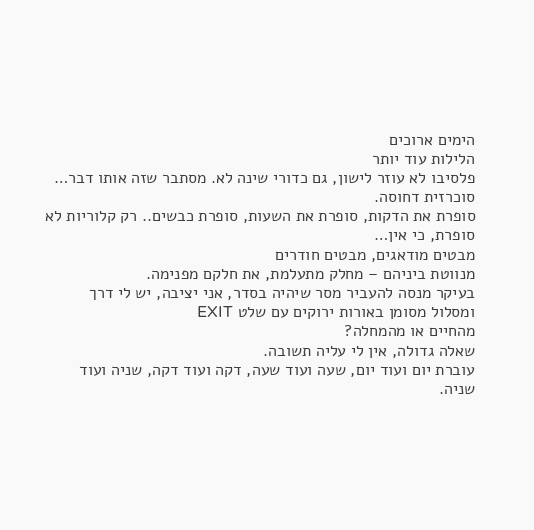הימים ארוכים
הלילות עוד יותר
פלסיבו לא עוזר לישון, גם כדורי שינה לא. מסתבר שזה אותו דבר… סוכרזית דחוסה.
סופרת את הדקות, סופרת את השעות, סופרת כבשים.. רק קלוריות לא סופרת, כי אין…
מבטים מודאגים, מבטים חודרים
מנווטת ביניהם – מחלק מתעלמת, את חלקם מפנימה.
בעיקר מנסה להעביר מסר שיהיה בסדר, אני יציבה, יש לי דרך ומסלול מסומן באורות ירוקים עם שלט EXIT
מהחיים או מהמחלה?
שאלה גדולה, אין לי עליה תשובה.
עוברת יום ועוד יום, שעה ועוד שעה, דקה ועוד דקה, שניה ועוד שניה.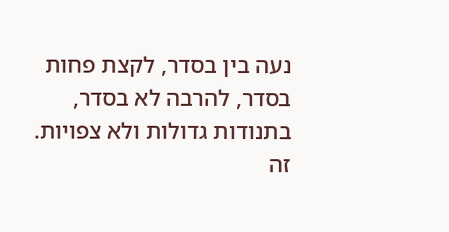נעה בין בסדר, לקצת פחות בסדר, להרבה לא בסדר, בתנודות גדולות ולא צפויות.
זה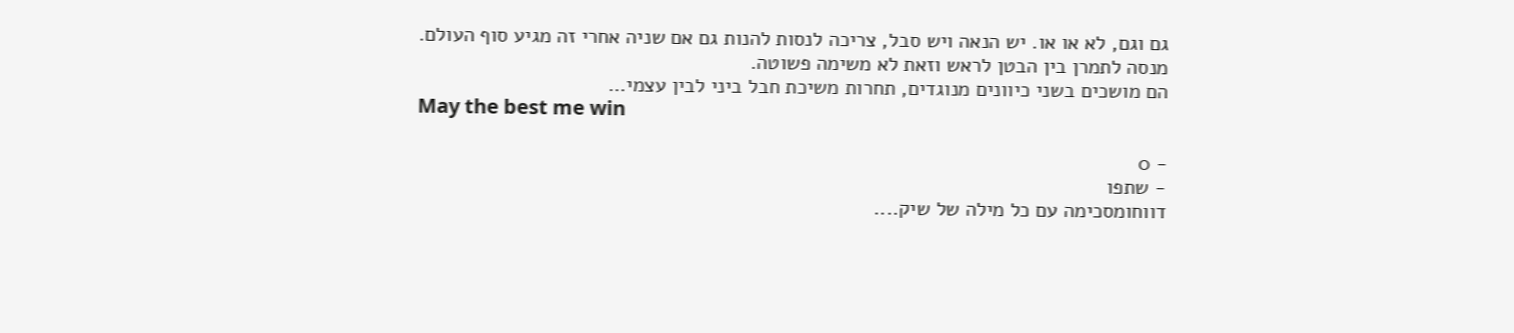גם וגם, לא או או. יש הנאה ויש סבל, צריכה לנסות להנות גם אם שניה אחרי זה מגיע סוף העולם.
מנסה לתמרן בין הבטן לראש וזאת לא משימה פשוטה.
הם מושכים בשני כיוונים מנוגדים, תחרות משיכת חבל ביני לבין עצמי…
May the best me win

- 0
- שתפו
דווחומסכימה עם כל מילה של שיק....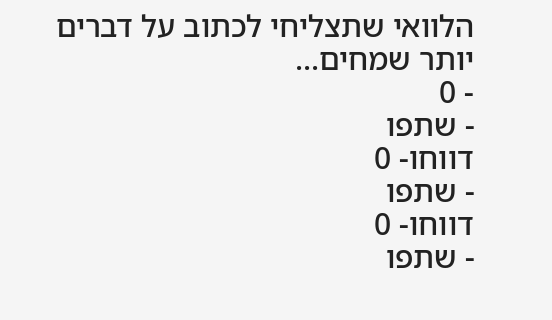הלוואי שתצליחי לכתוב על דברים יותר שמחים...
- 0
- שתפו
דווחו- 0
- שתפו
דווחו- 0
- שתפו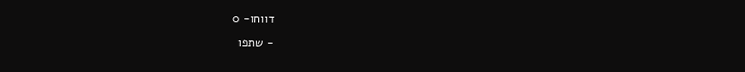דווחו- 0
- שתפו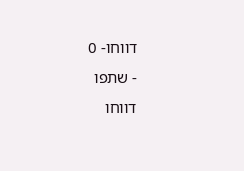דווחו- 0
- שתפו
דווחו